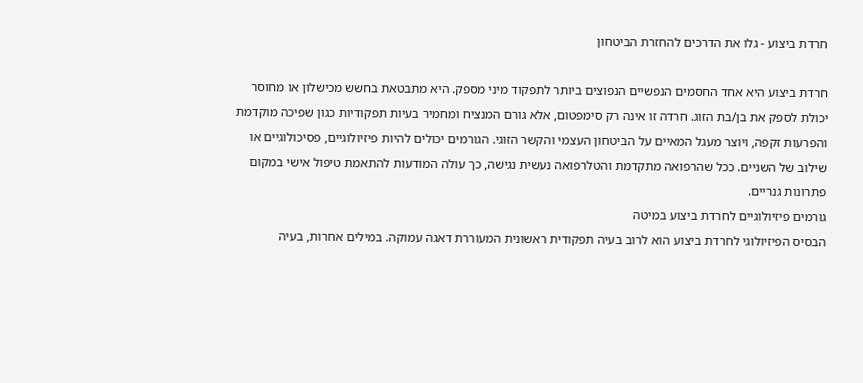חרדת ביצוע - גלו את הדרכים להחזרת הביטחון

חרדת ביצוע היא אחד החסמים הנפשיים הנפוצים ביותר לתפקוד מיני מספק. היא מתבטאת בחשש מכישלון או מחוסר יכולת לספק את בן/בת הזוג. חרדה זו אינה רק סימפטום, אלא גורם המנציח ומחמיר בעיות תפקודיות כגון שפיכה מוקדמת והפרעות זקפה, ויוצר מעגל המאיים על הביטחון העצמי והקשר הזוגי. הגורמים יכולים להיות פיזיולוגיים, פסיכולוגיים או שילוב של השניים. ככל שהרפואה מתקדמת והטלרפואה נעשית נגישה, כך עולה המודעות להתאמת טיפול אישי במקום פתרונות גנריים.
גורמים פיזיולוגיים לחרדת ביצוע במיטה
הבסיס הפיזיולוגי לחרדת ביצוע הוא לרוב בעיה תפקודית ראשונית המעוררת דאגה עמוקה. במילים אחרות, בעיה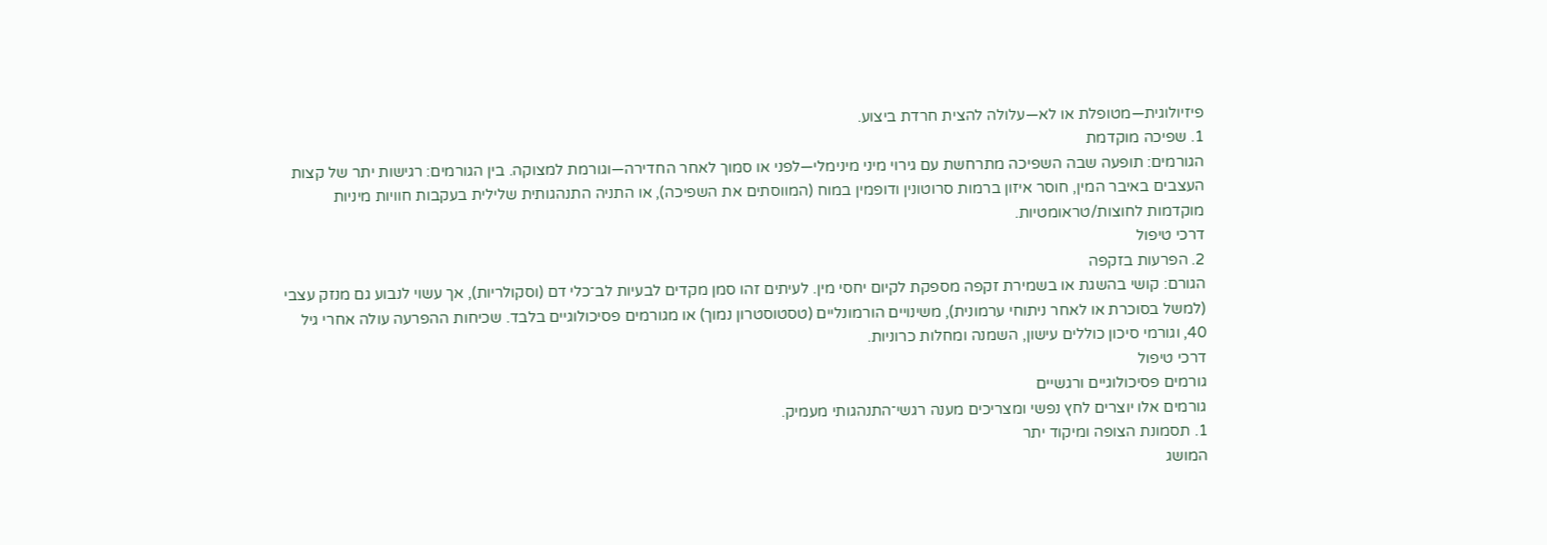פיזיולוגית—מטופלת או לא—עלולה להצית חרדת ביצוע.
1. שפיכה מוקדמת
הגורמים: תופעה שבה השפיכה מתרחשת עם גירוי מיני מינימלי—לפני או סמוך לאחר החדירה—וגורמת למצוקה. בין הגורמים: רגישות יתר של קצות העצבים באיבר המין, חוסר איזון ברמות סרוטונין ודופמין במוח (המווסתים את השפיכה), או התניה התנהגותית שלילית בעקבות חוויות מיניות מוקדמות לחוצות/טראומטיות.
דרכי טיפול
2. הפרעות בזקפה
הגורם: קושי בהשגת או בשמירת זקפה מספקת לקיום יחסי מין. לעיתים זהו סמן מקדים לבעיות לב־כלי דם (וסקולריות), אך עשוי לנבוע גם מנזק עצבי (למשל בסוכרת או לאחר ניתוחי ערמונית), משינויים הורמונליים (טסטוסטרון נמוך) או מגורמים פסיכולוגיים בלבד. שכיחות ההפרעה עולה אחרי גיל 40, וגורמי סיכון כוללים עישון, השמנה ומחלות כרוניות.
דרכי טיפול
גורמים פסיכולוגיים ורגשיים
גורמים אלו יוצרים לחץ נפשי ומצריכים מענה רגשי־התנהגותי מעמיק.
1. תסמונת הצופה ומיקוד יתר
המושג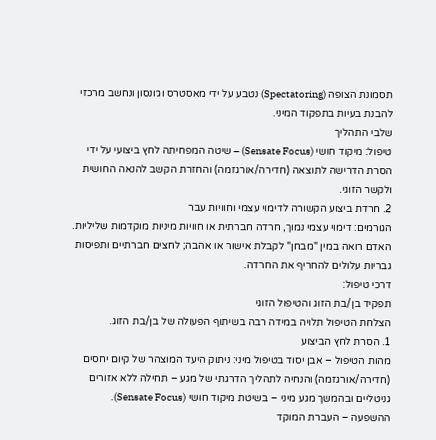תסמונת הצופה (Spectatoring) נטבע על ידי מאסטרס וג׳ונסון ונחשב מרכזי להבנת בעיות בתפקוד המיני.
שלבי התהליך
טיפול: מיקוד חושי (Sensate Focus) – שיטה המפחיתה לחץ ביצועי על ידי הסרת הדרישה לתוצאה (חדירה/אורגזמה) והחזרת הקשב להנאה החושית ולקשר הזוגי.
2. חרדת ביצוע הקשורה לדימוי עצמי וחוויות עבר
הגורמים: דימוי עצמי נמוך, חרדה חברתית או חוויות מיניות מוקדמות שליליות. האדם רואה במין "מבחן" לקבלת אישור או אהבה; לחצים חברתיים ותפיסות גבריות עלולים להחריף את החרדה.
דרכי טיפול:
תפקיד בן/בת הזוג והטיפול הזוגי
הצלחת הטיפול תלויה במידה רבה בשיתוף הפעולה של בן/בת הזוג.
1. הסרת לחץ הביצוע
מהות הטיפול – אבן יסוד בטיפול מיני: ניתוק היעד המוצהר של קיום יחסים (חדירה/אורגזמה) והנחיה לתהליך הדרגתי של מגע – תחילה ללא אזורים גניטליים ובהמשך מגע מיני – בשיטת מיקוד חושי (Sensate Focus).
ההשפעה – העברת המוקד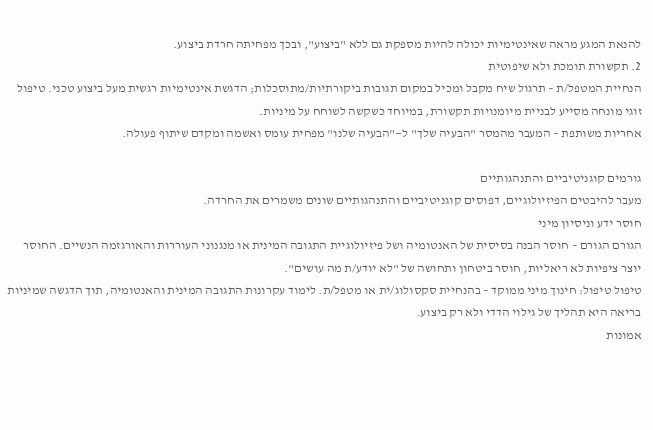להנאת המגע מראה שאינטימיות יכולה להיות מספקת גם ללא "ביצוע", ובכך מפחיתה חרדת ביצוע.
2. תקשורת תומכת ולא שיפוטית
הנחיית המטפל/ת – תרגול שיח מקבל ומכיל במקום תגובות ביקורתיות/מתוסכלות; הדגשת אינטימיות רגשית מעל ביצוע טכני. טיפול זוגי מונחה מסייע לבניית מיומנויות תקשורת, במיוחד כשקשה לשוחח על מיניות.
אחריות משותפת – המעבר מהמסר "הבעיה שלך" ל—"הבעיה שלנו" מפחית עומס ואשמה ומקדם שיתוף פעולה.

גורמים קוגניטיביים והתנהגותיים
מעבר להיבטים הפיזיולוגיים, דפוסים קוגניטיביים והתנהגותיים שונים משמרים את החרדה.
חוסר ידע וניסיון מיני
הגורם הגורם – חוסר הבנה בסיסית של האנטומיה ושל פיזיולוגיית התגובה המינית או מנגנוני העוררות והאורגזמה הנשיים. החוסר יוצר ציפיות לא ריאליות, חוסר ביטחון ותחושה של "לא יודע/ת מה עושים".
טיפול טיפול: חינוך מיני ממוקד – בהנחיית סקסולוג/ית או מטפל/ת. לימוד עקרונות התגובה המינית והאנטומיה, תוך הדגשה שמיניות בריאה היא תהליך של גילוי הדדי ולא רק ביצוע.
אמונות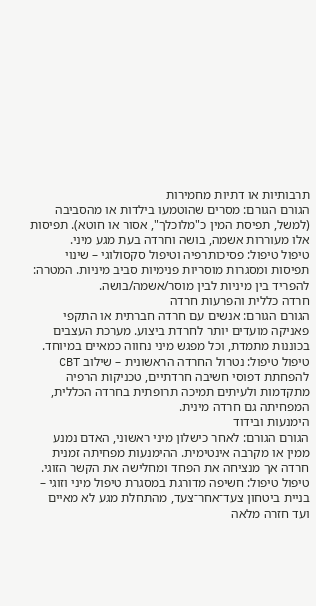תרבותיות או דתיות מחמירות
הגורם הגורם: מסרים שהוטמעו בילדות או מהסביבה (למשל, תפיסת המין כ"מלוכלך", אסור או חוטא). תפיסות אלו מעוררות אשמה, בושה וחרדה בעת מגע מיני.
טיפול טיפול: פסיכותרפיה וטיפול סקסולוגי – שינוי תפיסות ומסגרות מוסריות פנימיות סביב מיניות. המטרה: להפריד בין מיניות לבין מוסר/אשמה/בושה.
חרדה כללית והפרעות חרדה
הגורם הגורם: אנשים עם חרדה חברתית או התקפי פאניקה מועדים יותר לחרדת ביצוע. מערכת העצבים בכוננות מתמדת, וכל מפגש מיני נחווה כמאיים במיוחד.
טיפול טיפול: נטרול החרדה הראשונית – שילוב CBT להפחתת דפוסי חשיבה חרדתיים, טכניקות הרפיה מתקדמות ולעיתים תמיכה תרופתית בחרדה הכללית, המפחיתה גם חרדה מינית.
הימנעות ובידוד
הגורם הגורם: לאחר כישלון מיני ראשוני, האדם נמנע ממין או מקרבה אינטימית. ההימנעות מפחיתה זמנית חרדה אך מנציחה את הפחד ומחלישה את הקשר הזוגי.
טיפול טיפול: חשיפה מדורגת במסגרת טיפול מיני וזוגי – בניית ביטחון צעד־אחר־צעד, מהתחלת מגע לא מאיים ועד חזרה מלאה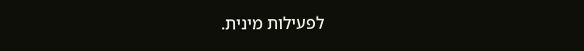לפעילות מינית.